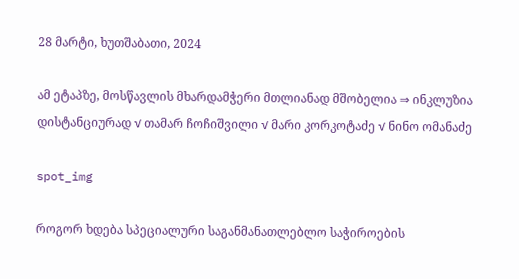28 მარტი, ხუთშაბათი, 2024

ამ ეტაპზე, მოსწავლის მხარდამჭერი მთლიანად მშობელია ⇒ ინკლუზია დისტანციურად √ თამარ ჩოჩიშვილი √ მარი კორკოტაძე √ ნინო ომანაძე

spot_img

როგორ ხდება სპეციალური საგანმანათლებლო საჭიროების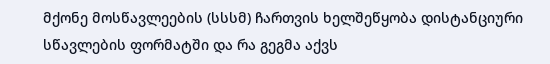მქონე მოსწავლეების (სსსმ) ჩართვის ხელშეწყობა დისტანციური სწავლების ფორმატში და რა გეგმა აქვს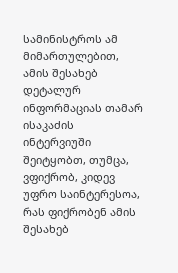სამინისტროს ამ მიმართულებით, ამის შესახებ დეტალურ ინფორმაციას თამარ ისაკაძის ინტერვიუში შეიტყობთ, თუმცა, ვფიქრობ, კიდევ უფრო საინტერესოა, რას ფიქრობენ ამის შესახებ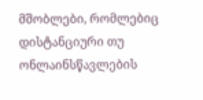მშობლები, რომლებიც დისტანციური თუ ონლაინსწავლების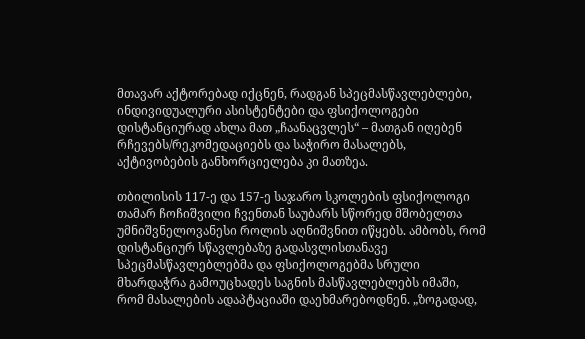მთავარ აქტორებად იქცნენ, რადგან სპეცმასწავლებლები, ინდივიდუალური ასისტენტები და ფსიქოლოგები დისტანციურად ახლა მათ „ჩაანაცვლეს“ – მათგან იღებენ რჩევებს/რეკომედაციებს და საჭირო მასალებს, აქტივობების განხორციელება კი მათზეა.

თბილისის 117-ე და 157-ე საჯარო სკოლების ფსიქოლოგი თამარ ჩოჩიშვილი ჩვენთან საუბარს სწორედ მშობელთა უმნიშვნელოვანესი როლის აღნიშვნით იწყებს. ამბობს, რომ დისტანციურ სწავლებაზე გადასვლისთანავე სპეცმასწავლებლებმა და ფსიქოლოგებმა სრული მხარდაჭრა გამოუცხადეს საგნის მასწავლებლებს იმაში, რომ მასალების ადაპტაციაში დაეხმარებოდნენ. „ზოგადად,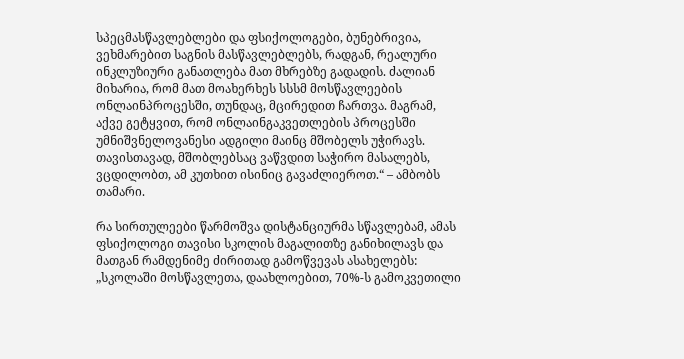სპეცმასწავლებლები და ფსიქოლოგები, ბუნებრივია, ვეხმარებით საგნის მასწავლებლებს, რადგან, რეალური ინკლუზიური განათლება მათ მხრებზე გადადის. ძალიან მიხარია, რომ მათ მოახერხეს სსსმ მოსწავლეების ონლაინპროცესში, თუნდაც, მცირედით ჩართვა. მაგრამ, აქვე გეტყვით, რომ ონლაინგაკვეთლების პროცესში უმნიშვნელოვანესი ადგილი მაინც მშობელს უჭირავს. თავისთავად, მშობლებსაც ვაწვდით საჭირო მასალებს, ვცდილობთ, ამ კუთხით ისინიც გავაძლიეროთ.“ – ამბობს თამარი.

რა სირთულეები წარმოშვა დისტანციურმა სწავლებამ, ამას ფსიქოლოგი თავისი სკოლის მაგალითზე განიხილავს და მათგან რამდენიმე ძირითად გამოწვევას ასახელებს: „სკოლაში მოსწავლეთა, დაახლოებით, 70%-ს გამოკვეთილი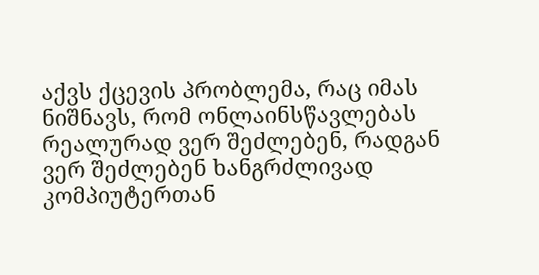აქვს ქცევის პრობლემა, რაც იმას ნიშნავს, რომ ონლაინსწავლებას რეალურად ვერ შეძლებენ, რადგან ვერ შეძლებენ ხანგრძლივად კომპიუტერთან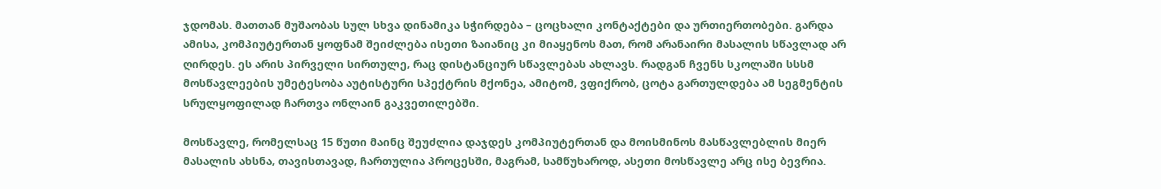ჯდომას. მათთან მუშაობას სულ სხვა დინამიკა სჭირდება – ცოცხალი კონტაქტები და ურთიერთობები. გარდა ამისა, კომპიუტერთან ყოფნამ შეიძლება ისეთი ზაიანიც კი მიაყენოს მათ, რომ არანაირი მასალის სწავლად არ ღირდეს. ეს არის პირველი სირთულე, რაც დისტანციურ სწავლებას ახლავს. რადგან ჩვენს სკოლაში სსსმ მოსწავლეების უმეტესობა აუტისტური სპექტრის მქონეა, ამიტომ, ვფიქრობ, ცოტა გართულდება ამ სეგმენტის სრულყოფილად ჩართვა ონლაინ გაკვეთილებში.

მოსწავლე, რომელსაც 15 წუთი მაინც შეუძლია დაჯდეს კომპიუტერთან და მოისმინოს მასწავლებლის მიერ მასალის ახსნა, თავისთავად, ჩართულია პროცესში, მაგრამ, სამწუხაროდ, ასეთი მოსწავლე არც ისე ბევრია.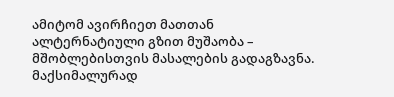ამიტომ ავირჩიეთ მათთან ალტერნატიული გზით მუშაობა – მშობლებისთვის მასალების გადაგზავნა. მაქსიმალურად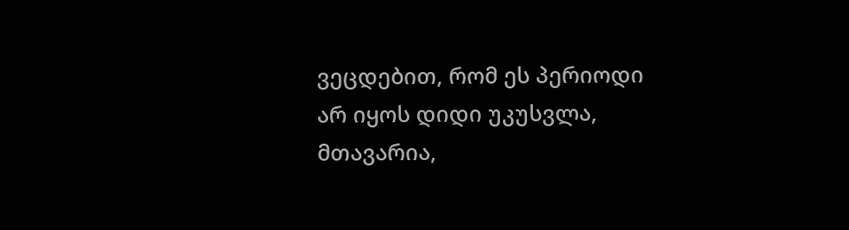ვეცდებით, რომ ეს პერიოდი არ იყოს დიდი უკუსვლა, მთავარია,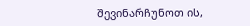შევინარჩუნოთ ის,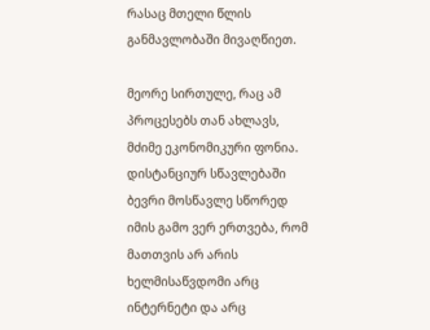რასაც მთელი წლის განმავლობაში მივაღწიეთ.

მეორე სირთულე, რაც ამ პროცესებს თან ახლავს, მძიმე ეკონომიკური ფონია. დისტანციურ სწავლებაში ბევრი მოსწავლე სწორედ იმის გამო ვერ ერთვება, რომ მათთვის არ არის ხელმისაწვდომი არც ინტერნეტი და არც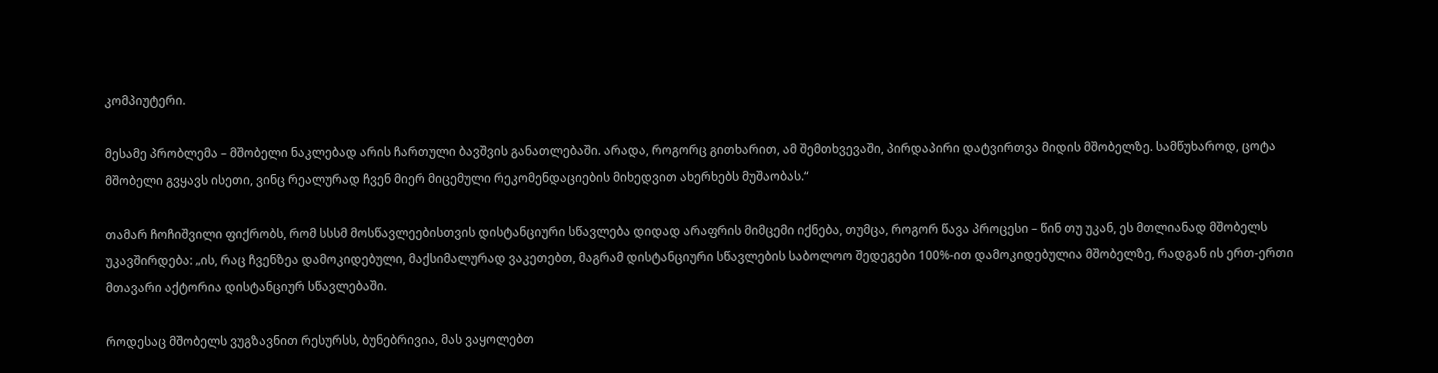კომპიუტერი.

მესამე პრობლემა – მშობელი ნაკლებად არის ჩართული ბავშვის განათლებაში. არადა, როგორც გითხარით, ამ შემთხვევაში, პირდაპირი დატვირთვა მიდის მშობელზე. სამწუხაროდ, ცოტა მშობელი გვყავს ისეთი, ვინც რეალურად ჩვენ მიერ მიცემული რეკომენდაციების მიხედვით ახერხებს მუშაობას.“

თამარ ჩოჩიშვილი ფიქრობს, რომ სსსმ მოსწავლეებისთვის დისტანციური სწავლება დიდად არაფრის მიმცემი იქნება, თუმცა, როგორ წავა პროცესი – წინ თუ უკან, ეს მთლიანად მშობელს უკავშირდება: „ის, რაც ჩვენზეა დამოკიდებული, მაქსიმალურად ვაკეთებთ, მაგრამ დისტანციური სწავლების საბოლოო შედეგები 100%-ით დამოკიდებულია მშობელზე, რადგან ის ერთ-ერთი მთავარი აქტორია დისტანციურ სწავლებაში.

როდესაც მშობელს ვუგზავნით რესურსს, ბუნებრივია, მას ვაყოლებთ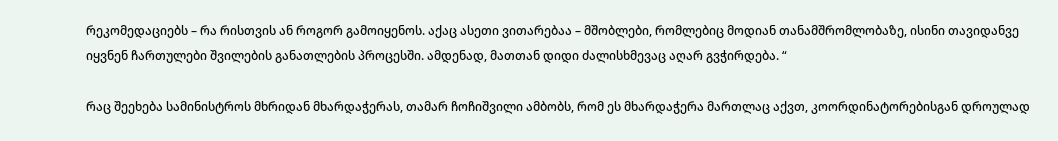რეკომედაციებს – რა რისთვის ან როგორ გამოიყენოს. აქაც ასეთი ვითარებაა – მშობლები, რომლებიც მოდიან თანამშრომლობაზე, ისინი თავიდანვე იყვნენ ჩართულები შვილების განათლების პროცესში. ამდენად, მათთან დიდი ძალისხმევაც აღარ გვჭირდება. “

რაც შეეხება სამინისტროს მხრიდან მხარდაჭერას, თამარ ჩოჩიშვილი ამბობს, რომ ეს მხარდაჭერა მართლაც აქვთ, კოორდინატორებისგან დროულად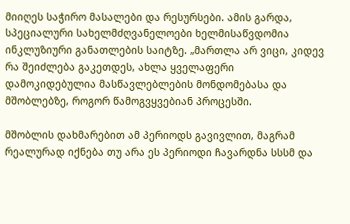მიიღეს საჭირო მასალები და რესურსები. ამის გარდა, სპეციალური სახელმძღვანელოები ხელმისაწვდომია ინკლუზიური განათლების საიტზე. „მართლა არ ვიცი, კიდევ რა შეიძლება გაკეთდეს, ახლა ყველაფერი დამოკიდებულია მასწავლებლების მონდომებასა და მშობლებზე, როგორ წამოგვყვებიან პროცესში.

მშობლის დახმარებით ამ პერიოდს გავივლით, მაგრამ რეალურად იქნება თუ არა ეს პერიოდი ჩავარდნა სსსმ და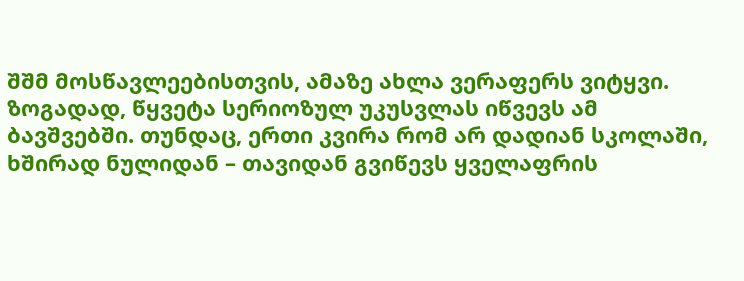შშმ მოსწავლეებისთვის, ამაზე ახლა ვერაფერს ვიტყვი. ზოგადად, წყვეტა სერიოზულ უკუსვლას იწვევს ამ ბავშვებში. თუნდაც, ერთი კვირა რომ არ დადიან სკოლაში, ხშირად ნულიდან – თავიდან გვიწევს ყველაფრის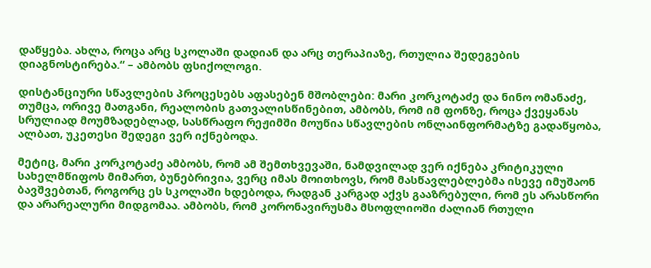დაწყება. ახლა, როცა არც სკოლაში დადიან და არც თერაპიაზე, რთულია შედეგების დიაგნოსტირება.“ – ამბობს ფსიქოლოგი.

დისტანციური სწავლების პროცესებს აფასებენ მშობლები: მარი კორკოტაძე და ნინო ომანაძე, თუმცა, ორივე მათგანი, რეალობის გათვალისწინებით, ამბობს, რომ იმ ფონზე, როცა ქვეყანას სრულიად მოუმზადებლად, სასწრაფო რეჟიმში მოუწია სწავლების ონლაინფორმატზე გადაწყობა, ალბათ, უკეთესი შედეგი ვერ იქნებოდა.

მეტიც, მარი კორკოტაძე ამბობს, რომ ამ შემთხვევაში, ნამდვილად ვერ იქნება კრიტიკული სახელმწიფოს მიმართ, ბუნებრივია, ვერც იმას მოითხოვს, რომ მასწავლებლებმა ისევე იმუშაონ ბავშვებთან, როგორც ეს სკოლაში ხდებოდა, რადგან კარგად აქვს გააზრებული, რომ ეს არასწორი და არარეალური მიდგომაა. ამბობს, რომ კორონავირუსმა მსოფლიოში ძალიან რთული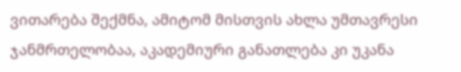ვითარება შექმნა, ამიტომ მისთვის ახლა უმთავრესი ჯანმრთელობაა, აკადემიური განათლება კი უკანა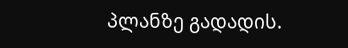პლანზე გადადის.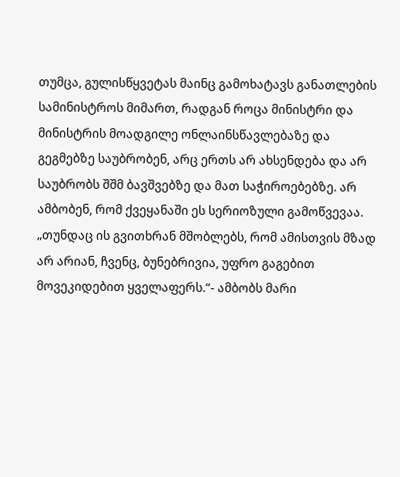თუმცა, გულისწყვეტას მაინც გამოხატავს განათლების სამინისტროს მიმართ, რადგან როცა მინისტრი და მინისტრის მოადგილე ონლაინსწავლებაზე და გეგმებზე საუბრობენ, არც ერთს არ ახსენდება და არ საუბრობს შშმ ბავშვებზე და მათ საჭიროებებზე. არ ამბობენ, რომ ქვეყანაში ეს სერიოზული გამოწვევაა. „თუნდაც ის გვითხრან მშობლებს, რომ ამისთვის მზად არ არიან, ჩვენც, ბუნებრივია, უფრო გაგებით მოვეკიდებით ყველაფერს.“- ამბობს მარი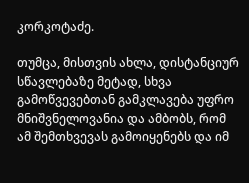კორკოტაძე.

თუმცა, მისთვის ახლა, დისტანციურ სწავლებაზე მეტად, სხვა გამოწვევებთან გამკლავება უფრო მნიშვნელოვანია და ამბობს, რომ ამ შემთხვევას გამოიყენებს და იმ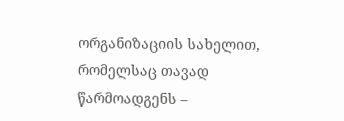ორგანიზაციის სახელით, რომელსაც თავად წარმოადგენს –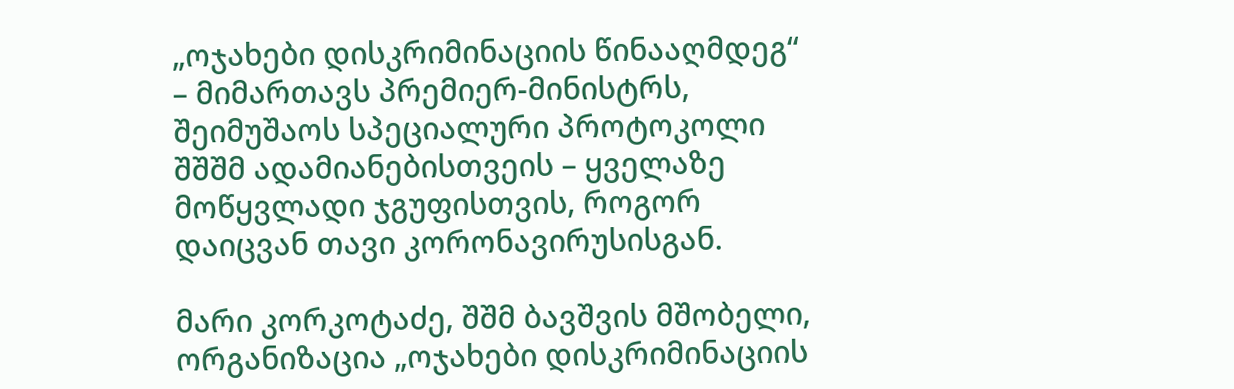„ოჯახები დისკრიმინაციის წინააღმდეგ“ – მიმართავს პრემიერ-მინისტრს, შეიმუშაოს სპეციალური პროტოკოლი შშშმ ადამიანებისთვეის – ყველაზე მოწყვლადი ჯგუფისთვის, როგორ დაიცვან თავი კორონავირუსისგან.

მარი კორკოტაძე, შშმ ბავშვის მშობელი, ორგანიზაცია „ოჯახები დისკრიმინაციის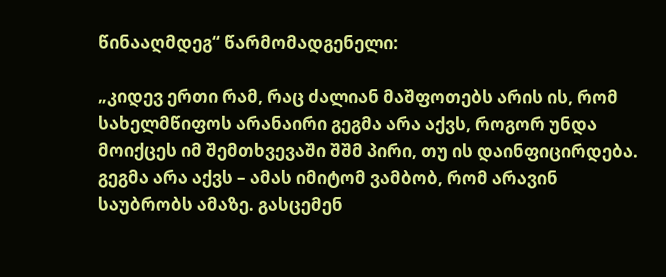წინააღმდეგ“ წარმომადგენელი:

„კიდევ ერთი რამ, რაც ძალიან მაშფოთებს არის ის, რომ სახელმწიფოს არანაირი გეგმა არა აქვს, როგორ უნდა მოიქცეს იმ შემთხვევაში შშმ პირი, თუ ის დაინფიცირდება. გეგმა არა აქვს – ამას იმიტომ ვამბობ, რომ არავინ საუბრობს ამაზე. გასცემენ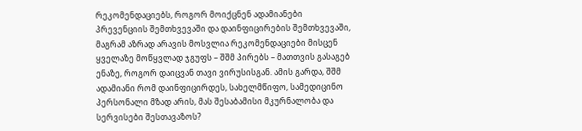რეკომენდაციებს, როგორ მოიქცნენ ადამიანები პრევენციის შემთხვევაში და დაინფიცირების შემთხვევაში, მაგრამ აზრად არავის მოსვლია რეკომენდაციები მისცენ ყველაზე მოწყვლად ჯგუფს – შშმ პირებს – მათთვის გასაგებ ენაზე, როგორ დაიცვან თავი ვირუსისგან. ამის გარდა, შშმ ადამიანი რომ დაინფიცირდეს, სახელმწიფო, სამედიცინო პერსონალი მზად არის, მას შესაბამისი მკურნალობა და სერვისები შესთავაზოს?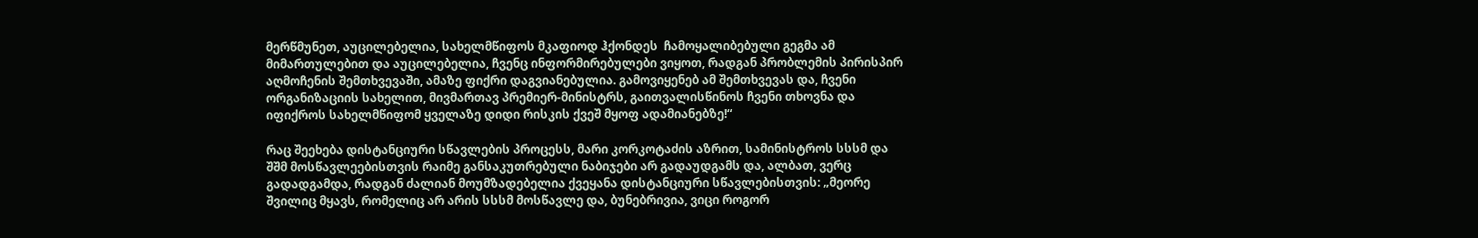მერწმუნეთ, აუცილებელია, სახელმწიფოს მკაფიოდ ჰქონდეს  ჩამოყალიბებული გეგმა ამ მიმართულებით და აუცილებელია, ჩვენც ინფორმირებულები ვიყოთ, რადგან პრობლემის პირისპირ აღმოჩენის შემთხვევაში, ამაზე ფიქრი დაგვიანებულია. გამოვიყენებ ამ შემთხვევას და, ჩვენი ორგანიზაციის სახელით, მივმართავ პრემიერ-მინისტრს, გაითვალისწინოს ჩვენი თხოვნა და იფიქროს სახელმწიფომ ყველაზე დიდი რისკის ქვეშ მყოფ ადამიანებზე!“

რაც შეეხება დისტანციური სწავლების პროცესს, მარი კორკოტაძის აზრით, სამინისტროს სსსმ და შშმ მოსწავლეებისთვის რაიმე განსაკუთრებული ნაბიჯები არ გადაუდგამს და, ალბათ, ვერც გადადგამდა, რადგან ძალიან მოუმზადებელია ქვეყანა დისტანციური სწავლებისთვის: „მეორე შვილიც მყავს, რომელიც არ არის სსსმ მოსწავლე და, ბუნებრივია, ვიცი როგორ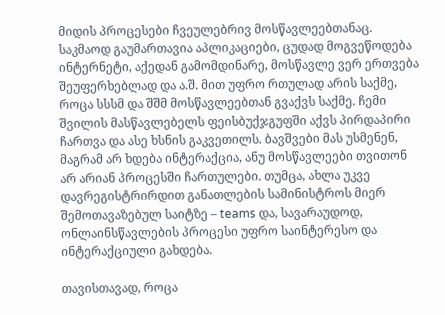მიდის პროცესები ჩვეულებრივ მოსწავლეებთანაც. საკმაოდ გაუმართავია აპლიკაციები, ცუდად მოგვეწოდება ინტერნეტი, აქედან გამომდინარე, მოსწავლე ვერ ერთვება შეუფერხებლად და ა.შ. მით უფრო რთულად არის საქმე, როცა სსსმ და შშმ მოსწავლეებთან გვაქვს საქმე. ჩემი შვილის მასწავლებელს ფეისბუქჯგუფში აქვს პირდაპირი ჩართვა და ასე ხსნის გაკვეთილს. ბავშვები მას უსმენენ, მაგრამ არ ხდება ინტერაქცია, ანუ მოსწავლეები თვითონ არ არიან პროცესში ჩართულები. თუმცა, ახლა უკვე დავრეგისტრირდით განათლების სამინისტროს მიერ შემოთავაზებულ საიტზე – teams და, სავარაუდოდ, ონლაინსწავლების პროცესი უფრო საინტერესო და ინტერაქციული გახდება.

თავისთავად, როცა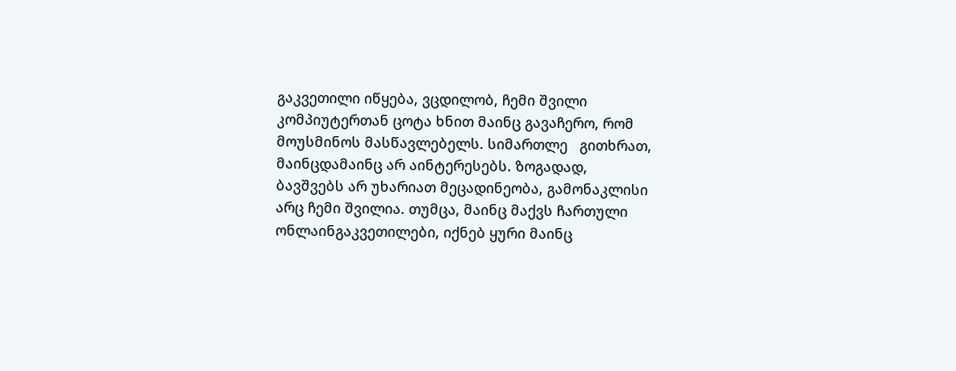გაკვეთილი იწყება, ვცდილობ, ჩემი შვილი კომპიუტერთან ცოტა ხნით მაინც გავაჩერო, რომ მოუსმინოს მასწავლებელს. სიმართლე   გითხრათ, მაინცდამაინც არ აინტერესებს. ზოგადად, ბავშვებს არ უხარიათ მეცადინეობა, გამონაკლისი არც ჩემი შვილია. თუმცა, მაინც მაქვს ჩართული ონლაინგაკვეთილები, იქნებ ყური მაინც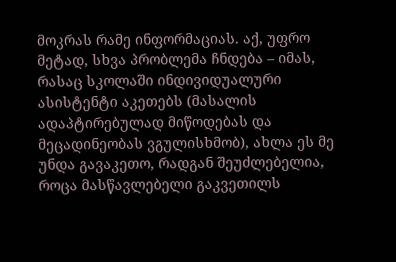მოკრას რამე ინფორმაციას. აქ, უფრო მეტად, სხვა პრობლემა ჩნდება – იმას, რასაც სკოლაში ინდივიდუალური ასისტენტი აკეთებს (მასალის ადაპტირებულად მიწოდებას და მეცადინეობას ვგულისხმობ), ახლა ეს მე უნდა გავაკეთო, რადგან შეუძლებელია, როცა მასწავლებელი გაკვეთილს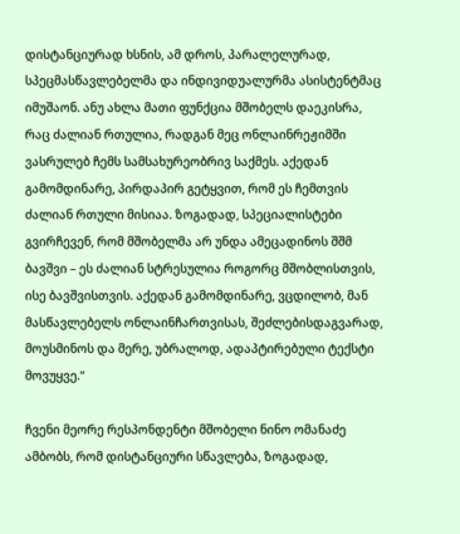დისტანციურად ხსნის, ამ დროს, პარალელურად, სპეცმასწავლებელმა და ინდივიდუალურმა ასისტენტმაც იმუშაონ. ანუ ახლა მათი ფუნქცია მშობელს დაეკისრა, რაც ძალიან რთულია, რადგან მეც ონლაინრეჟიმში ვასრულებ ჩემს სამსახურეობრივ საქმეს. აქედან გამომდინარე, პირდაპირ გეტყვით, რომ ეს ჩემთვის ძალიან რთული მისიაა. ზოგადად, სპეციალისტები გვირჩევენ, რომ მშობელმა არ უნდა ამეცადინოს შშმ ბავშვი – ეს ძალიან სტრესულია როგორც მშობლისთვის, ისე ბავშვისთვის. აქედან გამომდინარე, ვცდილობ, მან მასწავლებელს ონლაინჩართვისას, შეძლებისდაგვარად, მოუსმინოს და მერე, უბრალოდ, ადაპტირებული ტექსტი მოვუყვე.“

ჩვენი მეორე რესპონდენტი მშობელი ნინო ომანაძე ამბობს, რომ დისტანციური სწავლება, ზოგადად,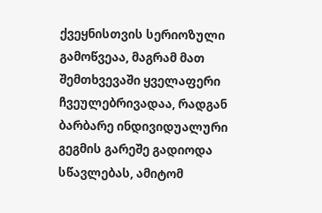ქვეყნისთვის სერიოზული გამოწვეაა, მაგრამ მათ შემთხვევაში ყველაფერი ჩვეულებრივადაა, რადგან ბარბარე ინდივიდუალური გეგმის გარეშე გადიოდა სწავლებას, ამიტომ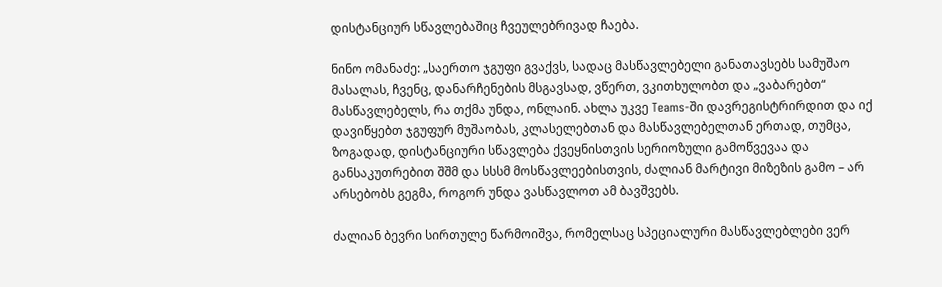დისტანციურ სწავლებაშიც ჩვეულებრივად ჩაება.

ნინო ომანაძე: „საერთო ჯგუფი გვაქვს, სადაც მასწავლებელი განათავსებს სამუშაო მასალას, ჩვენც, დანარჩენების მსგავსად, ვწერთ, ვკითხულობთ და „ვაბარებთ“ მასწავლებელს, რა თქმა უნდა, ონლაინ. ახლა უკვე Teams-ში დავრეგისტრირდით და იქ დავიწყებთ ჯგუფურ მუშაობას, კლასელებთან და მასწავლებელთან ერთად, თუმცა, ზოგადად, დისტანციური სწავლება ქვეყნისთვის სერიოზული გამოწვევაა და განსაკუთრებით შშმ და სსსმ მოსწავლეებისთვის, ძალიან მარტივი მიზეზის გამო – არ არსებობს გეგმა, როგორ უნდა ვასწავლოთ ამ ბავშვებს.

ძალიან ბევრი სირთულე წარმოიშვა, რომელსაც სპეციალური მასწავლებლები ვერ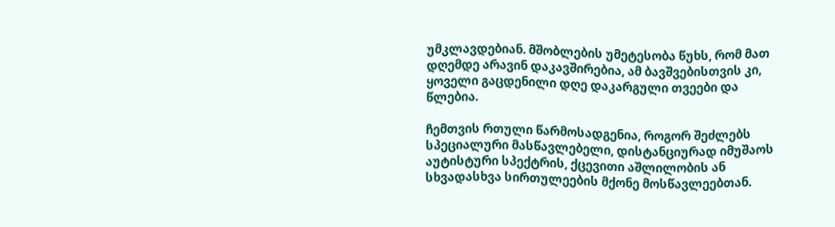უმკლავდებიან. მშობლების უმეტესობა წუხს, რომ მათ დღემდე არავინ დაკავშირებია, ამ ბავშვებისთვის კი, ყოველი გაცდენილი დღე დაკარგული თვეები და წლებია.

ჩემთვის რთული წარმოსადგენია, როგორ შეძლებს სპეციალური მასწავლებელი, დისტანციურად იმუშაოს აუტისტური სპექტრის, ქცევითი აშლილობის ან სხვადასხვა სირთულეების მქონე მოსწავლეებთან.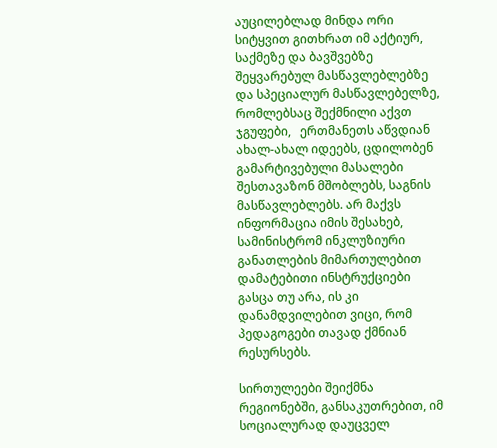აუცილებლად მინდა ორი სიტყვით გითხრათ იმ აქტიურ, საქმეზე და ბავშვებზე შეყვარებულ მასწავლებლებზე და სპეციალურ მასწავლებელზე, რომლებსაც შექმნილი აქვთ ჯგუფები,   ერთმანეთს აწვდიან ახალ-ახალ იდეებს, ცდილობენ გამარტივებული მასალები შესთავაზონ მშობლებს, საგნის მასწავლებლებს. არ მაქვს ინფორმაცია იმის შესახებ, სამინისტრომ ინკლუზიური განათლების მიმართულებით დამატებითი ინსტრუქციები გასცა თუ არა, ის კი დანამდვილებით ვიცი, რომ პედაგოგები თავად ქმნიან რესურსებს.

სირთულეები შეიქმნა რეგიონებში, განსაკუთრებით, იმ სოციალურად დაუცველ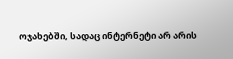ოჯახებში, სადაც ინტერნეტი არ არის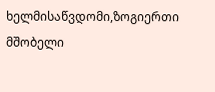ხელმისაწვდომი,ზოგიერთი მშობელი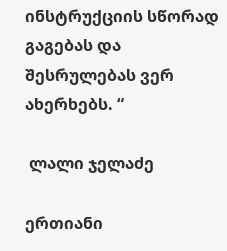ინსტრუქციის სწორად გაგებას და შესრულებას ვერ ახერხებს. “

 ლალი ჯელაძე

ერთიანი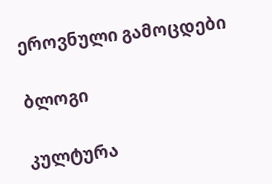ეროვნული გამოცდები

ბლოგი

კულტურა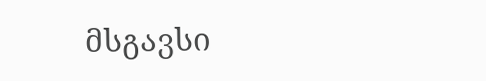მსგავსი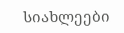სიახლეები